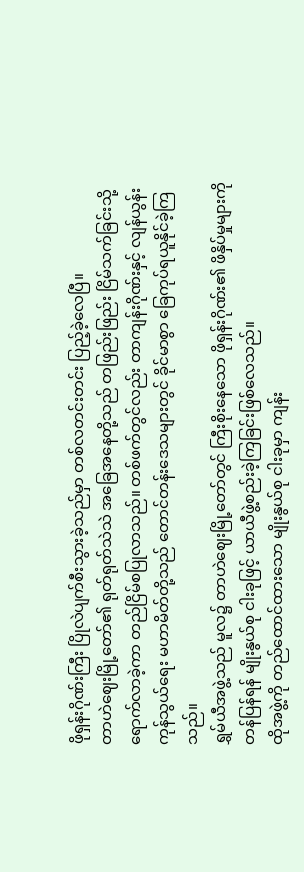ဖိုရှန်းဂိုဏ်းကြီး ပြိုလဲပျက်စီးသွားခဲ့သည်မှာ တစ်လတင်းတင်း ပြည့်ခဲ့လေပြီ။
တာဟဲဈေးမြို့တော်၏ ရုတ်ရုတ်သဲသဲ အခြေအနေတို့သည် တဖြည်းဖြည်း ငြိမ်သက်ခြင်းသို့ ရောက်လာခဲ့ကာ တည်ငြိမ်စပြုလာသည်။ တစ်ဖက်တွင်လည်း တာကျန်းဂိုဏ်းနှင့် လျန်ယွန်းကုန်သွယ်ရေး မဟာမိတ်တို့သည် တောင်တန်းဒေသများတွင် ခိုင်မာစွာ ခြေကုပ်ရယူနိုင်ခဲ့ကြသည်။
ရွှမ်ယီအဖွဲ့သည် မူလ၌ တာဟဲဈေးမြို့တော်တွင် ကြီးစိုးနေသော ဖိုရှန်းဂိုဏ်း၏ ဖိနှိပ်မှုများကို တန်ပြန်ရန် မျိုးနွယ်စု ငါးခုဖြင့် ယာယီဖွဲ့စည်းခဲ့ကြခြင်းဖြစ်လေသည်။
ထိုအဖွဲ့ကို တည်ထောင်ထားသော မျိုးနွယ်စု ငါးခုမှာ ကျန်း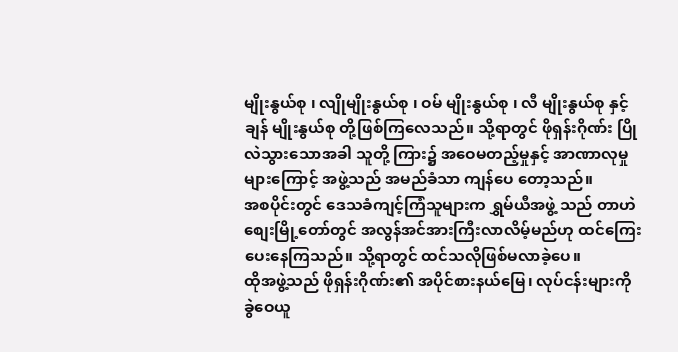မျိုးနွယ်စု ၊ လျိုမျိုးနွယ်စု ၊ ဝမ် မျိုးနွယ်စု ၊ လီ မျိုးနွယ်စု နှင့် ချန် မျိုးနွယ်စု တို့ဖြစ်ကြလေသည်။ သို့ရာတွင် ဖိုရှန်းဂိုဏ်း ပြိုလဲသွားသောအခါ သူတို့ ကြား၌ အဝေမတည့်မှုနှင့် အာဏာလုမှုများကြောင့် အဖွဲ့သည် အမည်ခံသာ ကျန်ပေ တော့သည်။
အစပိုင်းတွင် ဒေသခံကျင့်ကြံသူများက ရွှမ်ယီအဖွဲ့ သည် တာဟဲစျေးမြို့တော်တွင် အလွန်အင်အားကြီးလာလိမ့်မည်ဟု ထင်ကြေးပေးနေကြသည်။ သို့ရာတွင် ထင်သလိုဖြစ်မလာခဲ့ပေ။
ထိုအဖွဲ့သည် ဖိုရှန်းဂိုဏ်း၏ အပိုင်စားနယ်မြေ၊ လုပ်ငန်းများကို ခွဲဝေယူ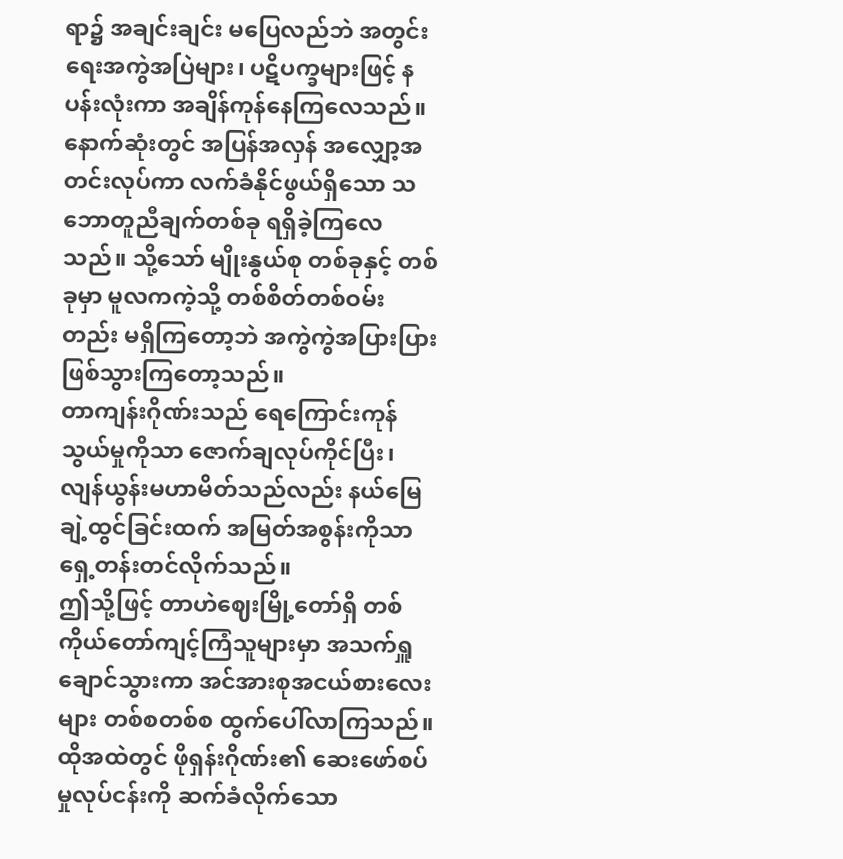ရာ၌ အချင်းချင်း မပြေလည်ဘဲ အတွင်းရေးအကွဲအပြဲများ၊ ပဋိပက္ခများဖြင့် နပန်းလုံးကာ အချိန်ကုန်နေကြလေသည်။
နောက်ဆုံးတွင် အပြန်အလှန် အလျှော့အတင်းလုပ်ကာ လက်ခံနိုင်ဖွယ်ရှိသော သဘောတူညီချက်တစ်ခု ရရှိခဲ့ကြလေသည်။ သို့သော် မျိုးနွယ်စု တစ်ခုနှင့် တစ်ခုမှာ မူလကကဲ့သို့ တစ်စိတ်တစ်ဝမ်းတည်း မရှိကြတော့ဘဲ အကွဲကွဲအပြားပြား ဖြစ်သွားကြတော့သည်။
တာကျန်းဂိုဏ်းသည် ရေကြောင်းကုန်သွယ်မှုကိုသာ ဇောက်ချလုပ်ကိုင်ပြီး၊ လျန်ယွန်းမဟာမိတ်သည်လည်း နယ်မြေချဲ့ထွင်ခြင်းထက် အမြတ်အစွန်းကိုသာ ရှေ့တန်းတင်လိုက်သည်။
ဤသို့ဖြင့် တာဟဲဈေးမြို့တော်ရှိ တစ်ကိုယ်တော်ကျင့်ကြံသူများမှာ အသက်ရှူချောင်သွားကာ အင်အားစုအငယ်စားလေးများ တစ်စတစ်စ ထွက်ပေါ်လာကြသည်။ ထိုအထဲတွင် ဖိုရှန်းဂိုဏ်း၏ ဆေးဖော်စပ်မှုလုပ်ငန်းကို ဆက်ခံလိုက်သော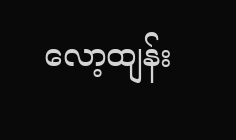လော့ထျန်း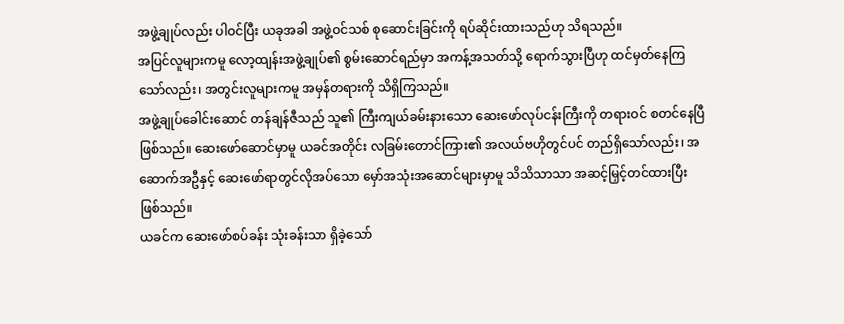အဖွဲ့ချုပ်လည်း ပါဝင်ပြီး ယခုအခါ အဖွဲ့ဝင်သစ် စုဆောင်းခြင်းကို ရပ်ဆိုင်းထားသည်ဟု သိရသည်။
အပြင်လူများကမူ လော့ထျန်းအဖွဲ့ချုပ်၏ စွမ်းဆောင်ရည်မှာ အကန့်အသတ်သို့ ရောက်သွားပြီဟု ထင်မှတ်နေကြသော်လည်း၊ အတွင်းလူများကမူ အမှန်တရားကို သိရှိကြသည်။
အဖွဲ့ချုပ်ခေါင်းဆောင် တန်ချန်ဇီသည် သူ၏ ကြီးကျယ်ခမ်းနားသော ဆေးဖော်လုပ်ငန်းကြီးကို တရားဝင် စတင်နေပြီ ဖြစ်သည်။ ဆေးဖော်ဆောင်မှာမူ ယခင်အတိုင်း လခြမ်းတောင်ကြား၏ အလယ်ဗဟိုတွင်ပင် တည်ရှိသော်လည်း၊ အဆောက်အဦနှင့် ဆေးဖော်ရာတွင်လိုအပ်သော မှော်အသုံးအဆောင်များမှာမူ သိသိသာသာ အဆင့်မြှင့်တင်ထားပြီး ဖြစ်သည်။
ယခင်က ဆေးဖော်စပ်ခန်း သုံးခန်းသာ ရှိခဲ့သော်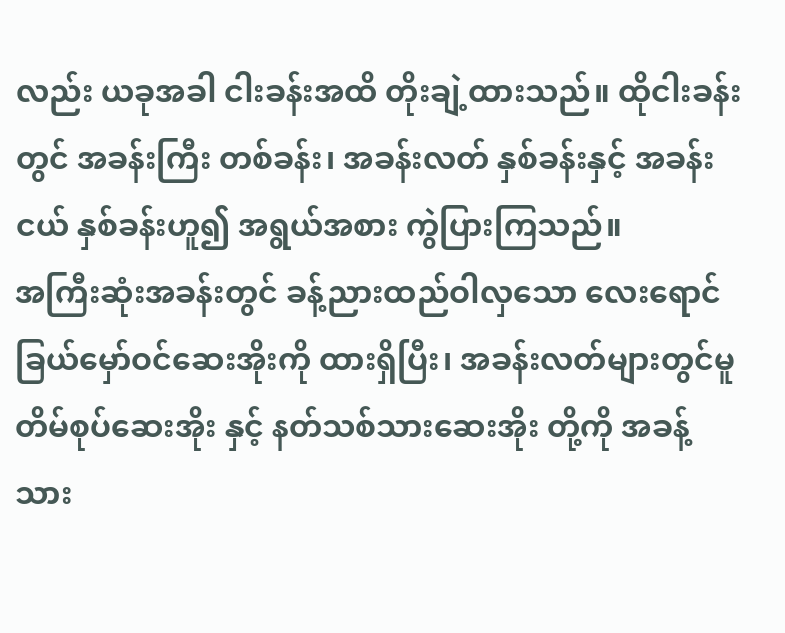လည်း ယခုအခါ ငါးခန်းအထိ တိုးချဲ့ထားသည်။ ထိုငါးခန်းတွင် အခန်းကြီး တစ်ခန်း၊ အခန်းလတ် နှစ်ခန်းနှင့် အခန်းငယ် နှစ်ခန်းဟူ၍ အရွယ်အစား ကွဲပြားကြသည်။
အကြီးဆုံးအခန်းတွင် ခန့်ညားထည်ဝါလှသော လေးရောင်ခြယ်မှော်ဝင်ဆေးအိုးကို ထားရှိပြီး၊ အခန်းလတ်များတွင်မူ တိမ်စုပ်ဆေးအိုး နှင့် နတ်သစ်သားဆေးအိုး တို့ကို အခန့်သား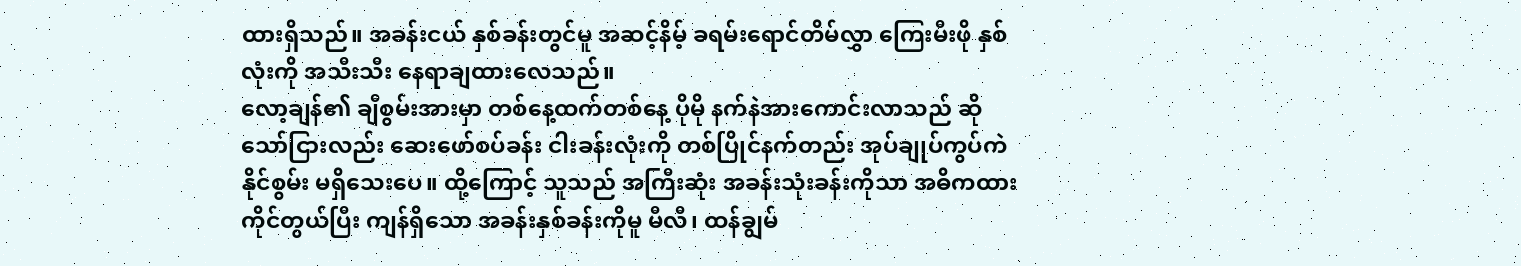ထားရှိသည်။ အခန်းငယ် နှစ်ခန်းတွင်မူ အဆင့်နိမ့် ခရမ်းရောင်တိမ်လွှာ ကြေးမီးဖို နှစ်လုံးကို အသီးသီး နေရာချထားလေသည်။
လော့ချန်၏ ချီစွမ်းအားမှာ တစ်နေ့ထက်တစ်နေ့ ပိုမို နက်နဲအားကောင်းလာသည် ဆိုသော်ငြားလည်း ဆေးဖော်စပ်ခန်း ငါးခန်းလုံးကို တစ်ပြိုင်နက်တည်း အုပ်ချုပ်ကွပ်ကဲနိုင်စွမ်း မရှိသေးပေ။ ထို့ကြောင့် သူသည် အကြီးဆုံး အခန်းသုံးခန်းကိုသာ အဓိကထား ကိုင်တွယ်ပြီး ကျန်ရှိသော အခန်းနှစ်ခန်းကိုမူ မီလီ၊ ထန်ချွမ်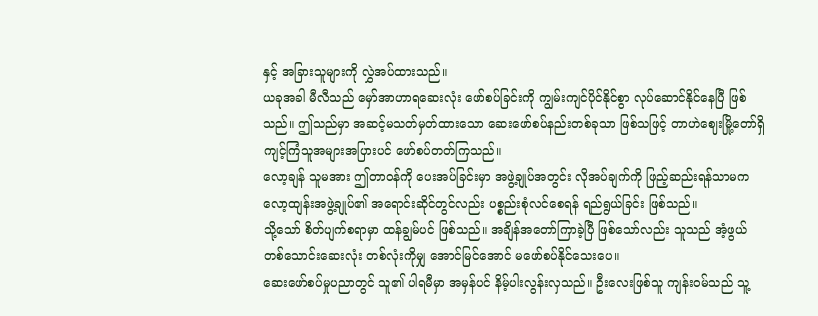နှင့် အခြားသူများကို လွှဲအပ်ထားသည်။
ယခုအခါ မီလီသည် မှော်အာဟာရဆေးလုံး ဖော်စပ်ခြင်းကို ကျွမ်းကျင်ပိုင်နိုင်စွာ လုပ်ဆောင်နိုင်နေပြီ ဖြစ်သည်။ ဤသည်မှာ အဆင့်မသတ်မှတ်ထားသော ဆေးဖော်စပ်နည်းတစ်ခုသာ ဖြစ်သဖြင့် တာဟဲဈေးမြို့တော်ရှိ ကျင့်ကြံသူအများအပြားပင် ဖော်စပ်တတ်ကြသည်။
လော့ချန် သူမအား ဤတာဝန်ကို ပေးအပ်ခြင်းမှာ အဖွဲ့ချုပ်အတွင်း လိုအပ်ချက်ကို ဖြည့်ဆည်းရန်သာမက လော့ထျန်းအဖွဲ့ချုပ်၏ အရောင်းဆိုင်တွင်လည်း ပစ္စည်းစုံလင်စေရန် ရည်ရွယ်ခြင်း ဖြစ်သည်။
သို့သော် စိတ်ပျက်စရာမှာ ထန်ချွမ်ပင် ဖြစ်သည်။ အချိန်အတော်ကြာခဲ့ပြီ ဖြစ်သော်လည်း သူသည် အံ့ဖွယ်တစ်သောင်းဆေးလုံး တစ်လုံးကိုမျှ အောင်မြင်အောင် မဖော်စပ်နိုင်သေးပေ။
ဆေးဖော်စပ်မှုပညာတွင် သူ၏ ပါရမီမှာ အမှန်ပင် နိမ့်ပါးလွန်းလှသည်။ ဦးလေးဖြစ်သူ ကျန်းဝမ်သည် သူ့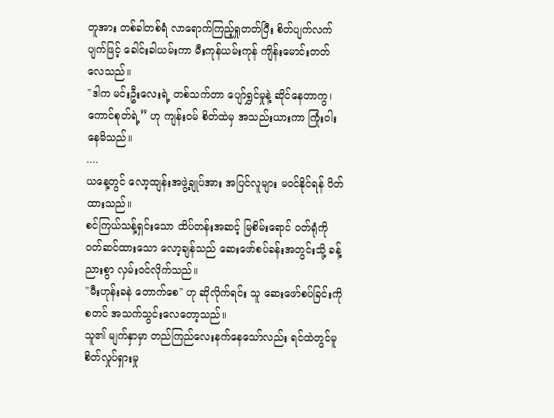တူအား တစ်ခါတစ်ရံ လာရောက်ကြည့်ရှုတတ်ပြီး စိတ်ပျက်လက်ပျက်ဖြင့် ခေါင်းခါယမ်းကာ မီးကုန်ယမ်းကုန် ကျိန်းမောင်းတတ်လေသည်။
"ဒါက မင်းဦးလေးရဲ့ တစ်သက်တာ ပျော်ရွှင်မှုနဲ့ ဆိုင်နေတာကွ၊ ကောင်စုတ်ရဲ့” ဟု ကျန်းဝမ် စိတ်ထဲမှ အသည်းယားကာ ကြုံးဝါးနေမိသည်။
....
ယနေ့တွင် လော့ထျန်းအဖွဲ့ချုပ်အား အပြင်လူများ မဝင်နိုင်ရန် ပိတ်ထားသည်။
စင်ကြယ်သန့်ရှင်းသော ထိပ်တန်းအဆင့် မြစိမ်းရောင် ဝတ်ရုံကို ဝတ်ဆင်ထားသော လော့ချန်သည် ဆေးဖော်စပ်ခန်းအတွင်းသို့ ခန့်ညားစွာ လှမ်းဝင်လိုက်သည်။
"မီးဟုန်းခနဲ တောက်စေ" ဟု ဆိုလိုက်ရင်း သူ ဆေးဖော်စပ်ခြင်းကို စတင် အသက်သွင်းလေတော့သည်။
သူ၏ မျက်နှာမှာ တည်ကြည်လေးနက်နေသော်လည်း ရင်ထဲတွင်မူ စိတ်လှုပ်ရှားမှု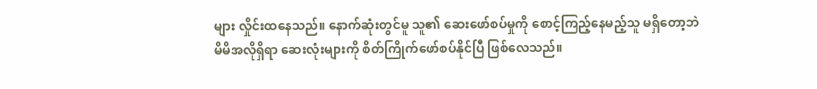များ လှိုင်းထနေသည်။ နောက်ဆုံးတွင်မူ သူ၏ ဆေးဖော်စပ်မှုကို စောင့်ကြည့်နေမည့်သူ မရှိတော့ဘဲ မိမိအလိုရှိရာ ဆေးလုံးများကို စိတ်ကြိုက်ဖော်စပ်နိုင်ပြီ ဖြစ်လေသည်။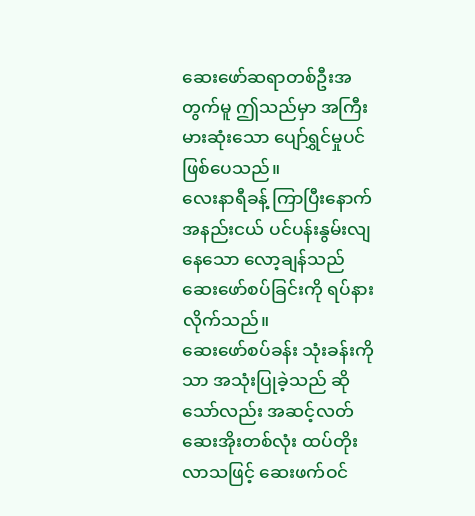ဆေးဖော်ဆရာတစ်ဦးအတွက်မူ ဤသည်မှာ အကြီးမားဆုံးသော ပျော်ရွှင်မှုပင် ဖြစ်ပေသည်။
လေးနာရီခန့် ကြာပြီးနောက် အနည်းငယ် ပင်ပန်းနွမ်းလျနေသော လော့ချန်သည် ဆေးဖော်စပ်ခြင်းကို ရပ်နားလိုက်သည်။
ဆေးဖော်စပ်ခန်း သုံးခန်းကိုသာ အသုံးပြုခဲ့သည် ဆိုသော်လည်း အဆင့်လတ်ဆေးအိုးတစ်လုံး ထပ်တိုးလာသဖြင့် ဆေးဖက်ဝင်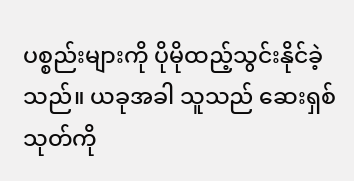ပစ္စည်းများကို ပိုမိုထည့်သွင်းနိုင်ခဲ့သည်။ ယခုအခါ သူသည် ဆေးရှစ်သုတ်ကို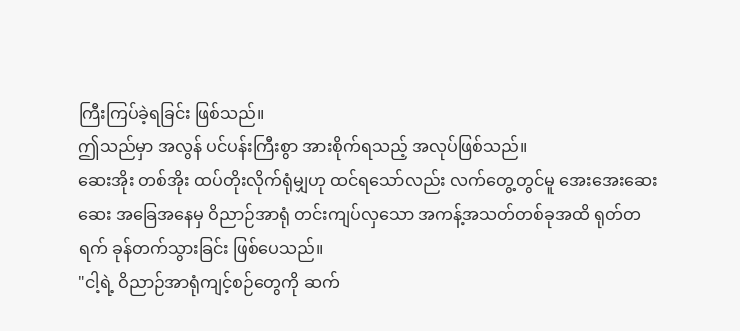ကြီးကြပ်ခဲ့ရခြင်း ဖြစ်သည်။
ဤသည်မှာ အလွန် ပင်ပန်းကြီးစွာ အားစိုက်ရသည့် အလုပ်ဖြစ်သည်။
ဆေးအိုး တစ်အိုး ထပ်တိုးလိုက်ရုံမျှဟု ထင်ရသော်လည်း လက်တွေ့တွင်မူ အေးအေးဆေးဆေး အခြေအနေမှ ဝိညာဉ်အာရုံ တင်းကျပ်လှသော အကန့်အသတ်တစ်ခုအထိ ရုတ်တရက် ခုန်တက်သွားခြင်း ဖြစ်ပေသည်။
"ငါ့ရဲ့ ဝိညာဉ်အာရုံကျင့်စဉ်တွေကို ဆက်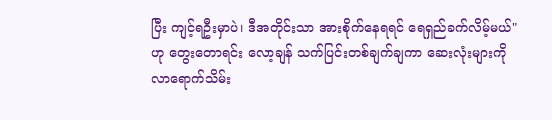ပြီး ကျင့်ရဦးမှာပဲ၊ ဒီအတိုင်းသာ အားစိုက်နေရရင် ရေရှည်ခက်လိမ့်မယ်" ဟု တွေးတောရင်း လော့ချန် သက်ပြင်းတစ်ချက်ချကာ ဆေးလုံးများကို လာရောက်သိမ်း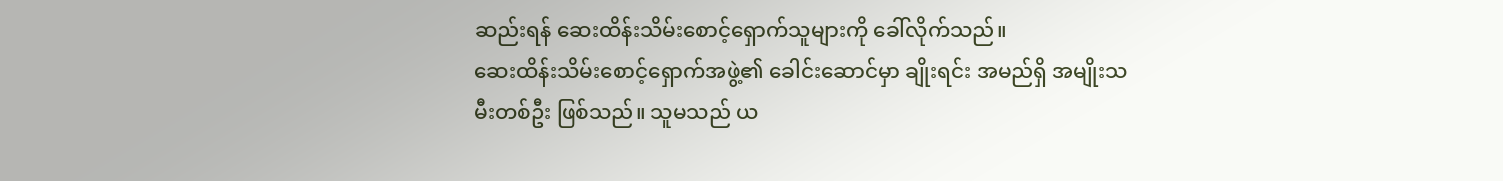ဆည်းရန် ဆေးထိန်းသိမ်းစောင့်ရှောက်သူများကို ခေါ်လိုက်သည်။
ဆေးထိန်းသိမ်းစောင့်ရှောက်အဖွဲ့၏ ခေါင်းဆောင်မှာ ချိုးရင်း အမည်ရှိ အမျိုးသမီးတစ်ဦး ဖြစ်သည်။ သူမသည် ယ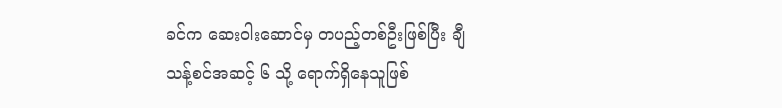ခင်က ဆေးဝါးဆောင်မှ တပည့်တစ်ဦးဖြစ်ပြီး ချီသန့်စင်အဆင့် ၆ သို့ ရောက်ရှိနေသူဖြစ်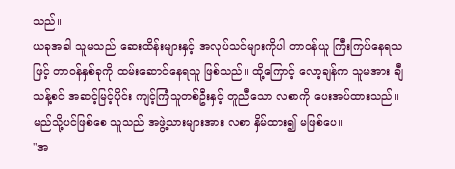သည်။
ယခုအခါ သူမသည် ဆေးထိန်းများနှင့် အလုပ်သင်များကိုပါ တာဝန်ယူ ကြီးကြပ်နေရသဖြင့် တာဝန်နှစ်ခုကို ထမ်းဆောင်နေရသူ ဖြစ်သည်။ ထို့ကြောင့် လော့ချန်က သူမအား ချီသန့်စင် အဆင့်မြင့်ပိုင်း ကျင့်ကြံသူတစ်ဦးနှင့် တူညီသော လစာကို ပေးအပ်ထားသည်။
မည်သို့ပင်ဖြစ်စေ သူသည် အဖွဲ့သားများအား လစာ နှိမ်ထား၍ မဖြစ်ပေ။
"အ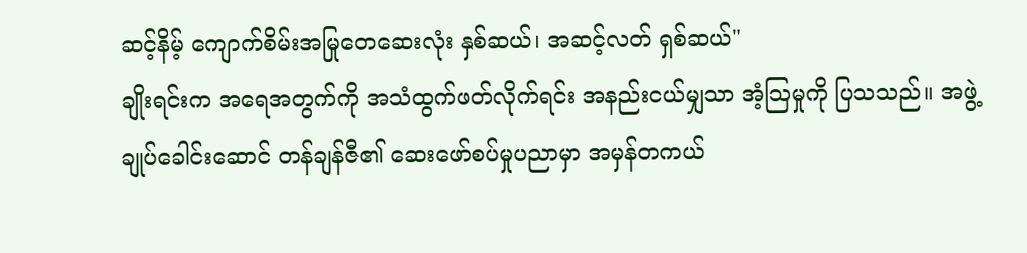ဆင့်နိမ့် ကျောက်စိမ်းအမြုတေဆေးလုံး နှစ်ဆယ်၊ အဆင့်လတ် ရှစ်ဆယ်"
ချိုးရင်းက အရေအတွက်ကို အသံထွက်ဖတ်လိုက်ရင်း အနည်းငယ်မျှသာ အံ့သြမှုကို ပြသသည်။ အဖွဲ့ချုပ်ခေါင်းဆောင် တန်ချန်ဇီ၏ ဆေးဖော်စပ်မှုပညာမှာ အမှန်တကယ်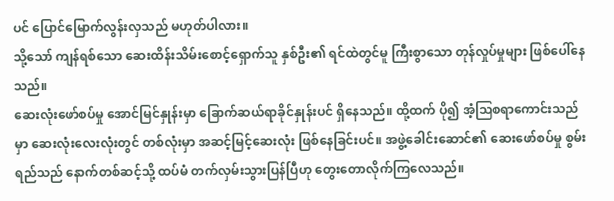ပင် ပြောင်မြောက်လွန်းလှသည် မဟုတ်ပါလား။
သို့သော် ကျန်ရစ်သော ဆေးထိန်းသိမ်းစောင့်ရှောက်သူ နှစ်ဦး၏ ရင်ထဲတွင်မူ ကြီးစွာသော တုန်လှုပ်မှုများ ဖြစ်ပေါ်နေသည်။
ဆေးလုံးဖော်စပ်မှု အောင်မြင်နှုန်းမှာ ခြောက်ဆယ်ရာခိုင်နှုန်းပင် ရှိနေသည်။ ထို့ထက် ပို၍ အံ့သြစရာကောင်းသည်မှာ ဆေးလုံးလေးလုံးတွင် တစ်လုံးမှာ အဆင့်မြင့်ဆေးလုံး ဖြစ်နေခြင်းပင်။ အဖွဲ့ခေါင်းဆောင်၏ ဆေးဖော်စပ်မှု စွမ်းရည်သည် နောက်တစ်ဆင့်သို့ ထပ်မံ တက်လှမ်းသွားပြန်ပြီဟု တွေးတောလိုက်ကြလေသည်။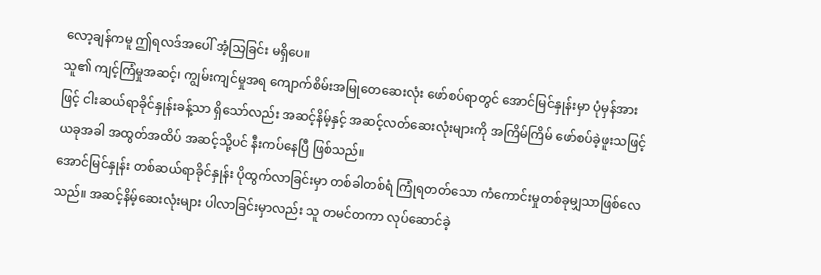လော့ချန်ကမူ ဤရလဒ်အပေါ် အံ့သြခြင်း မရှိပေ။
သူ၏ ကျင့်ကြံမှုအဆင့်၊ ကျွမ်းကျင်မှုအရ ကျောက်စိမ်းအမြုတေဆေးလုံး ဖော်စပ်ရာတွင် အောင်မြင်နှုန်းမှာ ပုံမှန်အားဖြင့် ငါးဆယ်ရာခိုင်နှုန်းခန့်သာ ရှိသော်လည်း အဆင့်နိမ့်နှင့် အဆင့်လတ်ဆေးလုံးများကို အကြိမ်ကြိမ် ဖော်စပ်ခဲ့ဖူးသဖြင့် ယခုအခါ အထွတ်အထိပ် အဆင့်သို့ပင် နီးကပ်နေပြီ ဖြစ်သည်။
အောင်မြင်နှုန်း တစ်ဆယ်ရာခိုင်နှုန်း ပိုထွက်လာခြင်းမှာ တစ်ခါတစ်ရံ ကြုံရတတ်သော ကံကောင်းမှုတစ်ခုမျှသာဖြစ်လေသည်။ အဆင့်နိမ့်ဆေးလုံးများ ပါလာခြင်းမှာလည်း သူ တမင်တကာ လုပ်ဆောင်ခဲ့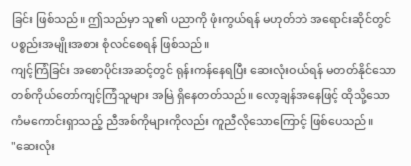ခြင်း ဖြစ်သည်။ ဤသည်မှာ သူ၏ ပညာကို ဖုံးကွယ်ရန် မဟုတ်ဘဲ အရောင်းဆိုင်တွင် ပစ္စည်းအမျိုးအစား စုံလင်စေရန် ဖြစ်သည်။
ကျင့်ကြံခြင်း အစောပိုင်းအဆင့်တွင် ရုန်းကန်နေရပြီး ဆေးလုံးဝယ်ရန် မတတ်နိုင်သော တစ်ကိုယ်တော်ကျင့်ကြံသူများ အမြဲ ရှိနေတတ်သည်။ လော့ချန်အနေဖြင့် ထိုသို့သော ကံမကောင်းရှာသည့် ညီအစ်ကိုများကိုလည်း ကူညီလိုသောကြောင့် ဖြစ်ပေသည်။
"ဆေးလုံး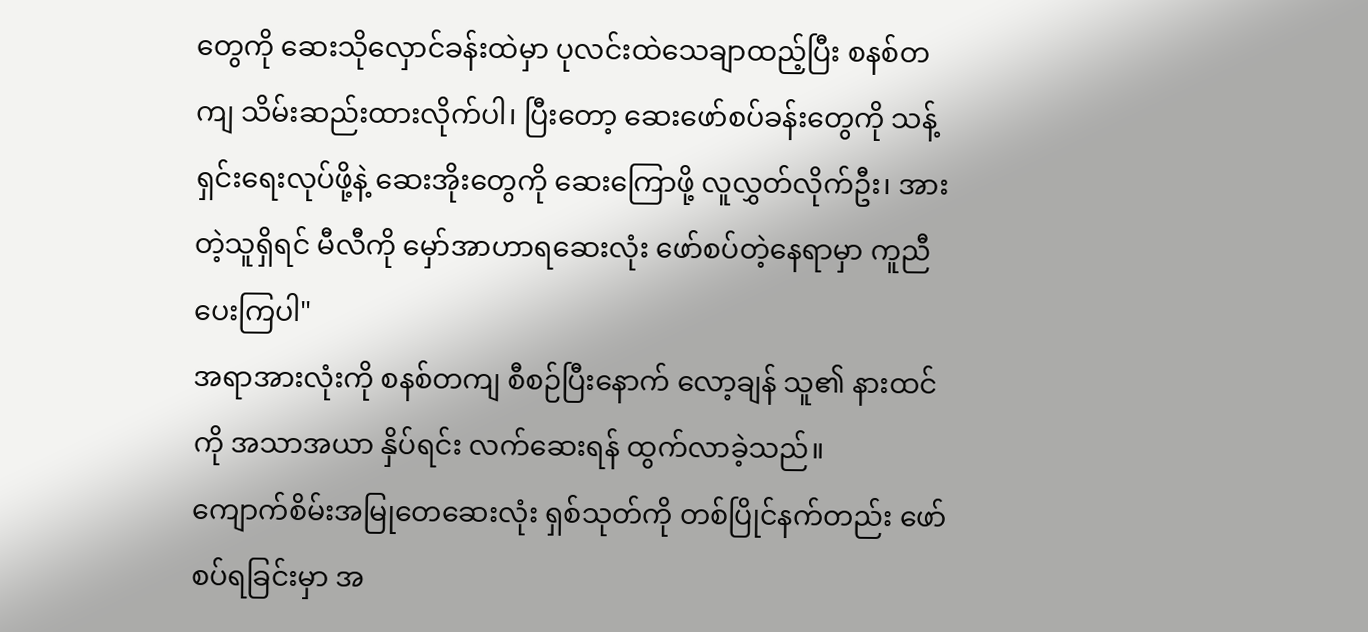တွေကို ဆေးသိုလှောင်ခန်းထဲမှာ ပုလင်းထဲသေချာထည့်ပြီး စနစ်တကျ သိမ်းဆည်းထားလိုက်ပါ၊ ပြီးတော့ ဆေးဖော်စပ်ခန်းတွေကို သန့်ရှင်းရေးလုပ်ဖို့နဲ့ ဆေးအိုးတွေကို ဆေးကြောဖို့ လူလွှတ်လိုက်ဦး၊ အားတဲ့သူရှိရင် မီလီကို မှော်အာဟာရဆေးလုံး ဖော်စပ်တဲ့နေရာမှာ ကူညီပေးကြပါ"
အရာအားလုံးကို စနစ်တကျ စီစဉ်ပြီးနောက် လော့ချန် သူ၏ နားထင်ကို အသာအယာ နှိပ်ရင်း လက်ဆေးရန် ထွက်လာခဲ့သည်။
ကျောက်စိမ်းအမြုတေဆေးလုံး ရှစ်သုတ်ကို တစ်ပြိုင်နက်တည်း ဖော်စပ်ရခြင်းမှာ အ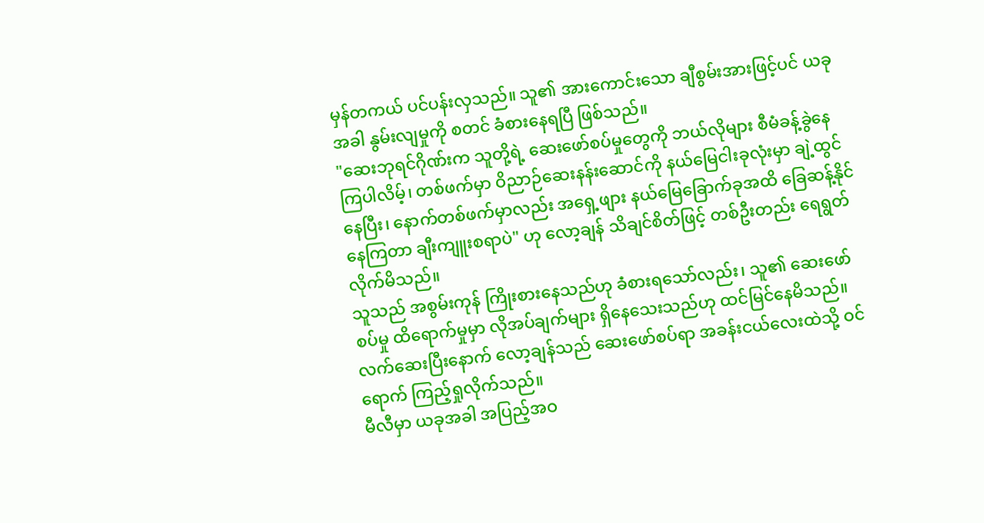မှန်တကယ် ပင်ပန်းလှသည်။ သူ၏ အားကောင်းသော ချီစွမ်းအားဖြင့်ပင် ယခုအခါ နွမ်းလျမှုကို စတင် ခံစားနေရပြီ ဖြစ်သည်။
"ဆေးဘုရင်ဂိုဏ်းက သူတို့ရဲ့ ဆေးဖော်စပ်မှုတွေကို ဘယ်လိုများ စီမံခန့်ခွဲနေကြပါလိမ့်၊ တစ်ဖက်မှာ ဝိညာဉ်ဆေးနန်းဆောင်ကို နယ်မြေငါးခုလုံးမှာ ချဲ့ထွင်နေပြီး၊ နောက်တစ်ဖက်မှာလည်း အရှေ့ဖျား နယ်မြေခြောက်ခုအထိ ခြေဆန့်နိုင်နေကြတာ ချီးကျူးစရာပဲ" ဟု လော့ချန် သိချင်စိတ်ဖြင့် တစ်ဦးတည်း ရေရွတ်လိုက်မိသည်။
သူသည် အစွမ်းကုန် ကြိုးစားနေသည်ဟု ခံစားရသော်လည်း၊ သူ၏ ဆေးဖော်စပ်မှု ထိရောက်မှုမှာ လိုအပ်ချက်များ ရှိနေသေးသည်ဟု ထင်မြင်နေမိသည်။ လက်ဆေးပြီးနောက် လော့ချန်သည် ဆေးဖော်စပ်ရာ အခန်းငယ်လေးထဲသို့ ဝင်ရောက် ကြည့်ရှုလိုက်သည်။
မီလီမှာ ယခုအခါ အပြည့်အဝ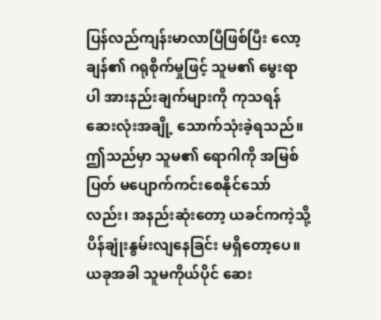ပြန်လည်ကျန်းမာလာပြီဖြစ်ပြီး လော့ချန်၏ ဂရုစိုက်မှုဖြင့် သူမ၏ မွေးရာပါ အားနည်းချက်များကို ကုသရန် ဆေးလုံးအချို့ သောက်သုံးခဲ့ရသည်။
ဤသည်မှာ သူမ၏ ရောဂါကို အမြစ်ပြတ် မပျောက်ကင်းစေနိုင်သော်လည်း၊ အနည်းဆုံးတော့ ယခင်ကကဲ့သို့ ပိန်ချုံးနွမ်းလျနေခြင်း မရှိတော့ပေ။ ယခုအခါ သူမကိုယ်ပိုင် ဆေး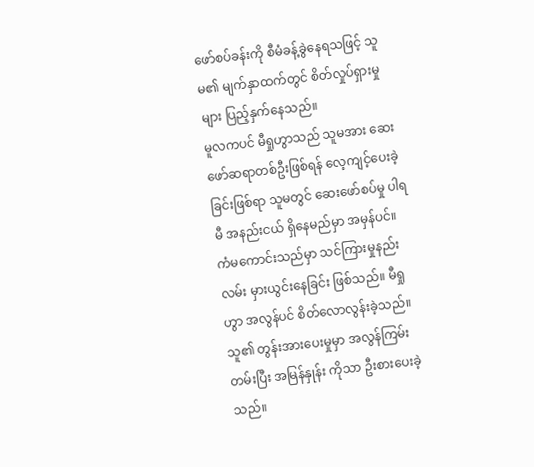ဖော်စပ်ခန်းကို စီမံခန့်ခွဲနေရသဖြင့် သူမ၏ မျက်နှာထက်တွင် စိတ်လှုပ်ရှားမှုများ ပြည့်နှက်နေသည်။
မူလကပင် မီရှုဟွာသည် သူမအား ဆေးဖော်ဆရာတစ်ဦးဖြစ်ရန် လေ့ကျင့်ပေးခဲ့ခြင်းဖြစ်ရာ သူမတွင် ဆေးဖော်စပ်မှု ပါရမီ အနည်းငယ် ရှိနေမည်မှာ အမှန်ပင်။ ကံမကောင်းသည်မှာ သင်ကြားမှုနည်းလမ်း မှားယွင်းနေခြင်း ဖြစ်သည်။ မီရှုဟွာ အလွန်ပင် စိတ်လောလွန်းခဲ့သည်။ သူ၏ တွန်းအားပေးမှုမှာ အလွန်ကြမ်းတမ်းပြီး အမြန်နှုန်း ကိုသာ ဦးစားပေးခဲ့သည်။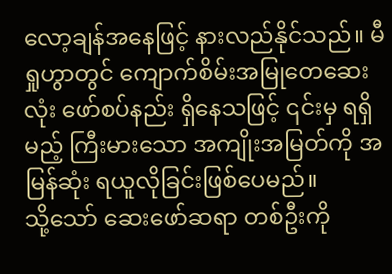လော့ချန်အနေဖြင့် နားလည်နိုင်သည်။ မီရှုဟွာတွင် ကျောက်စိမ်းအမြုတေဆေးလုံး ဖော်စပ်နည်း ရှိနေသဖြင့် ၎င်းမှ ရရှိမည့် ကြီးမားသော အကျိုးအမြတ်ကို အမြန်ဆုံး ရယူလိုခြင်းဖြစ်ပေမည်။
သို့သော် ဆေးဖော်ဆရာ တစ်ဦးကို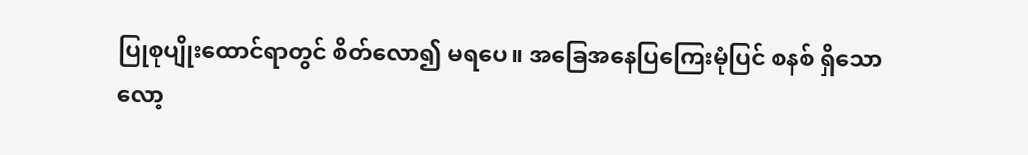ပြုစုပျိုးထောင်ရာတွင် စိတ်လော၍ မရပေ။ အခြေအနေပြကြေးမုံပြင် စနစ် ရှိသော လော့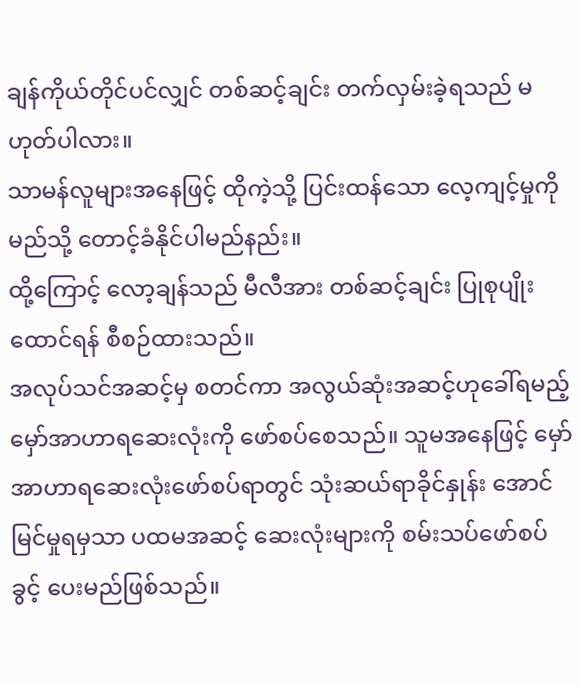ချန်ကိုယ်တိုင်ပင်လျှင် တစ်ဆင့်ချင်း တက်လှမ်းခဲ့ရသည် မဟုတ်ပါလား။
သာမန်လူများအနေဖြင့် ထိုကဲ့သို့ ပြင်းထန်သော လေ့ကျင့်မှုကို မည်သို့ တောင့်ခံနိုင်ပါမည်နည်း။
ထို့ကြောင့် လော့ချန်သည် မီလီအား တစ်ဆင့်ချင်း ပြုစုပျိုးထောင်ရန် စီစဉ်ထားသည်။
အလုပ်သင်အဆင့်မှ စတင်ကာ အလွယ်ဆုံးအဆင့်ဟုခေါ်ရမည့် မှော်အာဟာရဆေးလုံးကို ဖော်စပ်စေသည်။ သူမအနေဖြင့် မှော်အာဟာရဆေးလုံးဖော်စပ်ရာတွင် သုံးဆယ်ရာခိုင်နှုန်း အောင်မြင်မှုရမှသာ ပထမအဆင့် ဆေးလုံးများကို စမ်းသပ်ဖော်စပ်ခွင့် ပေးမည်ဖြစ်သည်။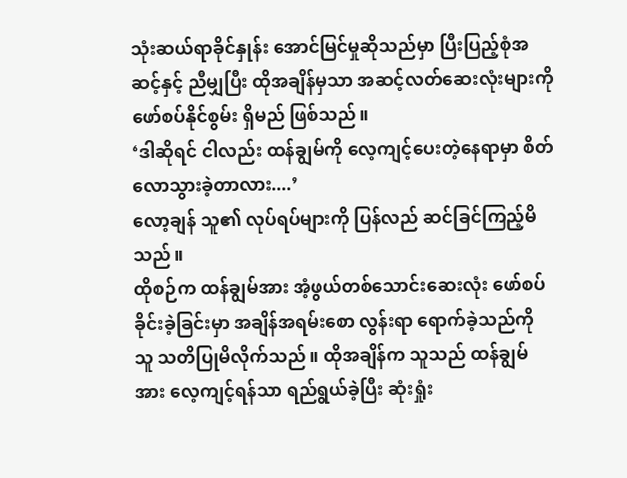သုံးဆယ်ရာခိုင်နှုန်း အောင်မြင်မှုဆိုသည်မှာ ပြီးပြည့်စုံအဆင့်နှင့် ညီမျှပြီး ထိုအချိန်မှသာ အဆင့်လတ်ဆေးလုံးများကို ဖော်စပ်နိုင်စွမ်း ရှိမည် ဖြစ်သည်။
‘ဒါဆိုရင် ငါလည်း ထန်ချွမ်ကို လေ့ကျင့်ပေးတဲ့နေရာမှာ စိတ်လောသွားခဲ့တာလား....’
လော့ချန် သူ၏ လုပ်ရပ်များကို ပြန်လည် ဆင်ခြင်ကြည့်မိသည်။
ထိုစဉ်က ထန်ချွမ်အား အံ့ဖွယ်တစ်သောင်းဆေးလုံး ဖော်စပ်ခိုင်းခဲ့ခြင်းမှာ အချိန်အရမ်းစော လွန်းရာ ရောက်ခဲ့သည်ကို သူ သတိပြုမိလိုက်သည်။ ထိုအချိန်က သူသည် ထန်ချွမ်အား လေ့ကျင့်ရန်သာ ရည်ရွယ်ခဲ့ပြီး ဆုံးရှုံး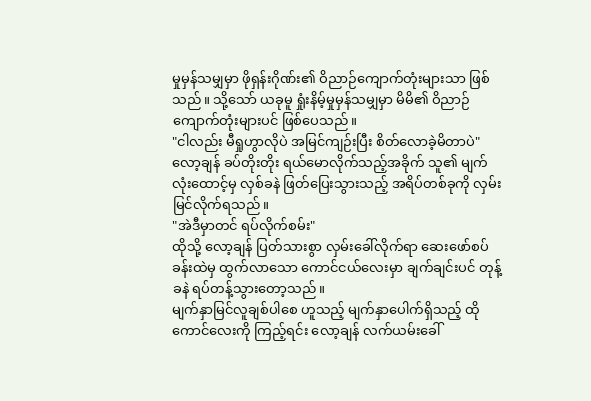မှုမှန်သမျှမှာ ဖိုရှန်းဂိုဏ်း၏ ဝိညာဉ်ကျောက်တုံးများသာ ဖြစ်သည်။ သို့သော် ယခုမူ ရှုံးနိမ့်မှုမှန်သမျှမှာ မိမိ၏ ဝိညာဉ်ကျောက်တုံးများပင် ဖြစ်ပေသည်။
"ငါလည်း မီရှုဟွာလိုပဲ အမြင်ကျဉ်းပြီး စိတ်လောခဲ့မိတာပဲ"
လော့ချန် ခပ်တိုးတိုး ရယ်မောလိုက်သည့်အခိုက် သူ၏ မျက်လုံးထောင့်မှ လှစ်ခနဲ ဖြတ်ပြေးသွားသည့် အရိပ်တစ်ခုကို လှမ်းမြင်လိုက်ရသည်။
"အဲဒီမှာတင် ရပ်လိုက်စမ်း"
ထိုသို့ လော့ချန် ပြတ်သားစွာ လှမ်းခေါ်လိုက်ရာ ဆေးဖော်စပ်ခန်းထဲမှ ထွက်လာသော ကောင်ငယ်လေးမှာ ချက်ချင်းပင် တုန့်ခနဲ ရပ်တန့်သွားတော့သည်။
မျက်နှာမြင်လူချစ်ပါစေ ဟူသည့် မျက်နှာပေါက်ရှိသည့် ထိုကောင်လေးကို ကြည့်ရင်း လော့ချန် လက်ယမ်းခေါ်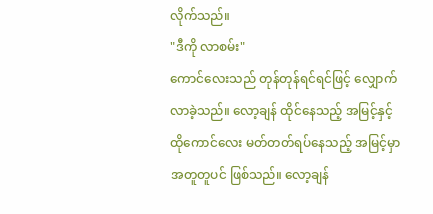လိုက်သည်။
"ဒီကို လာစမ်း"
ကောင်လေးသည် တုန်တုန်ရင်ရင်ဖြင့် လျှောက်လာခဲ့သည်။ လော့ချန် ထိုင်နေသည့် အမြင့်နှင့် ထိုကောင်လေး မတ်တတ်ရပ်နေသည့် အမြင့်မှာ အတူတူပင် ဖြစ်သည်။ လော့ချန်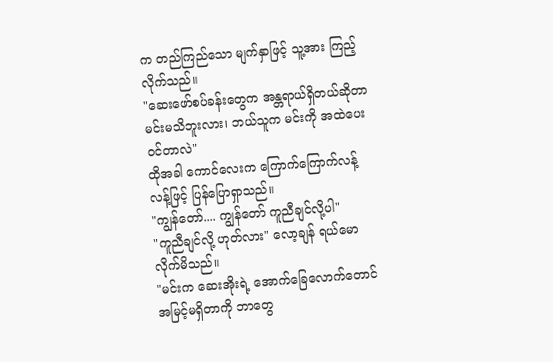က တည်ကြည်သော မျက်နှာဖြင့် သူ့အား ကြည့်လိုက်သည်။
"ဆေးဖော်စပ်ခန်းတွေက အန္တရာယ်ရှိတယ်ဆိုတာ မင်းမသိဘူးလား၊ ဘယ်သူက မင်းကို အထဲပေးဝင်တာလဲ"
ထိုအခါ ကောင်လေးက ကြောက်ကြောက်လန့်လန့်ဖြင့် ပြန်ပြောရှာသည်။
"ကျွန်တော်.... ကျွန်တော် ကူညီချင်လို့ပါ"
"ကူညီချင်လို့ ဟုတ်လား" လော့ချန် ရယ်မောလိုက်မိသည်။
"မင်းက ဆေးအိုးရဲ့ အောက်ခြေလောက်တောင် အမြင့်မရှိတာကို ဘာတွေ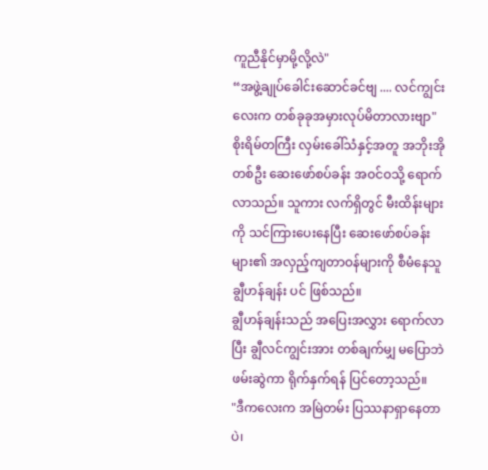ကူညီနိုင်မှာမို့လို့လဲ"
“အဖွဲ့ချုပ်ခေါင်းဆောင်ခင်ဗျ .... လင်ကျွင်းလေးက တစ်ခုခုအမှားလုပ်မိတာလားဗျာ"
စိုးရိမ်တကြီး လှမ်းခေါ်သံနှင့်အတူ အဘိုးအိုတစ်ဦး ဆေးဖော်စပ်ခန်း အဝင်ဝသို့ ရောက်လာသည်။ သူကား လက်ရှိတွင် မီးထိန်းများကို သင်ကြားပေးနေပြီး ဆေးဖော်စပ်ခန်းများ၏ အလှည့်ကျတာဝန်များကို စီမံနေသူ ချွီဟန်ချန်း ပင် ဖြစ်သည်။
ချွီဟန်ချန်းသည် အပြေးအလွှား ရောက်လာပြီး ချွီလင်ကျွင်းအား တစ်ချက်မျှ မပြောဘဲ ဖမ်းဆွဲကာ ရိုက်နှက်ရန် ပြင်တော့သည်။
"ဒီကလေးက အမြဲတမ်း ပြဿနာရှာနေတာပဲ၊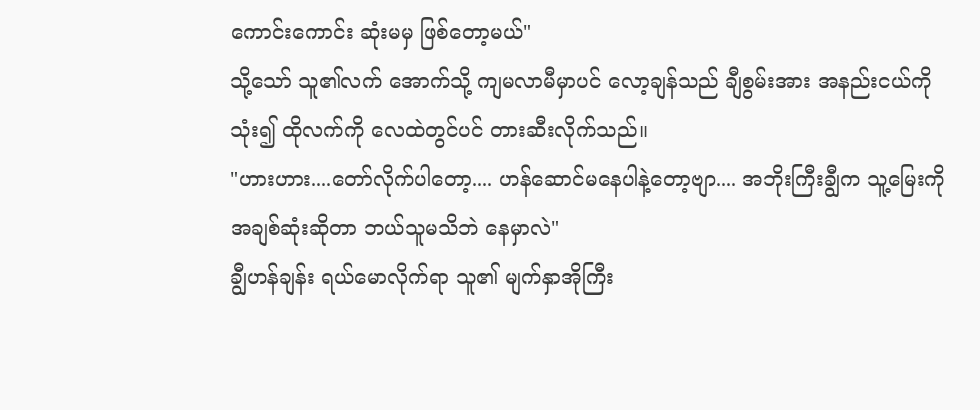ကောင်းကောင်း ဆုံးမမှ ဖြစ်တော့မယ်"
သို့သော် သူ၏လက် အောက်သို့ ကျမလာမီမှာပင် လော့ချန်သည် ချီစွမ်းအား အနည်းငယ်ကို သုံး၍ ထိုလက်ကို လေထဲတွင်ပင် တားဆီးလိုက်သည်။
"ဟားဟား....တော်လိုက်ပါတော့.... ဟန်ဆောင်မနေပါနဲ့တော့ဗျာ.... အဘိုးကြီးချွီက သူ့မြေးကို အချစ်ဆုံးဆိုတာ ဘယ်သူမသိဘဲ နေမှာလဲ"
ချွီဟန်ချန်း ရယ်မောလိုက်ရာ သူ၏ မျက်နှာအိုကြီး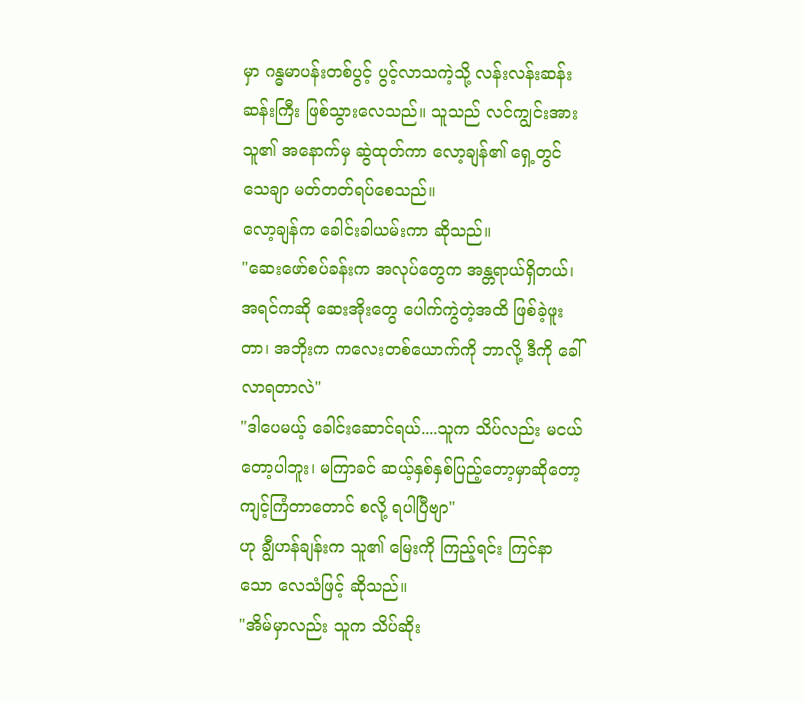မှာ ဂန္ဓမာပန်းတစ်ပွင့် ပွင့်လာသကဲ့သို့ လန်းလန်းဆန်းဆန်းကြီး ဖြစ်သွားလေသည်။ သူသည် လင်ကျွင်းအား သူ၏ အနောက်မှ ဆွဲထုတ်ကာ လော့ချန်၏ ရှေ့တွင် သေချာ မတ်တတ်ရပ်စေသည်။
လော့ချန်က ခေါင်းခါယမ်းကာ ဆိုသည်။
"ဆေးဖော်စပ်ခန်းက အလုပ်တွေက အန္တရာယ်ရှိတယ်၊ အရင်ကဆို ဆေးအိုးတွေ ပေါက်ကွဲတဲ့အထိ ဖြစ်ခဲ့ဖူးတာ၊ အဘိုးက ကလေးတစ်ယောက်ကို ဘာလို့ ဒီကို ခေါ်လာရတာလဲ"
"ဒါပေမယ့် ခေါင်းဆောင်ရယ်....သူက သိပ်လည်း မငယ်တော့ပါဘူး၊ မကြာခင် ဆယ့်နှစ်နှစ်ပြည့်တော့မှာဆိုတော့ ကျင့်ကြံတာတောင် စလို့ ရပါပြီဗျာ"
ဟု ချွီဟန်ချန်းက သူ၏ မြေးကို ကြည့်ရင်း ကြင်နာသော လေသံဖြင့် ဆိုသည်။
"အိမ်မှာလည်း သူက သိပ်ဆိုး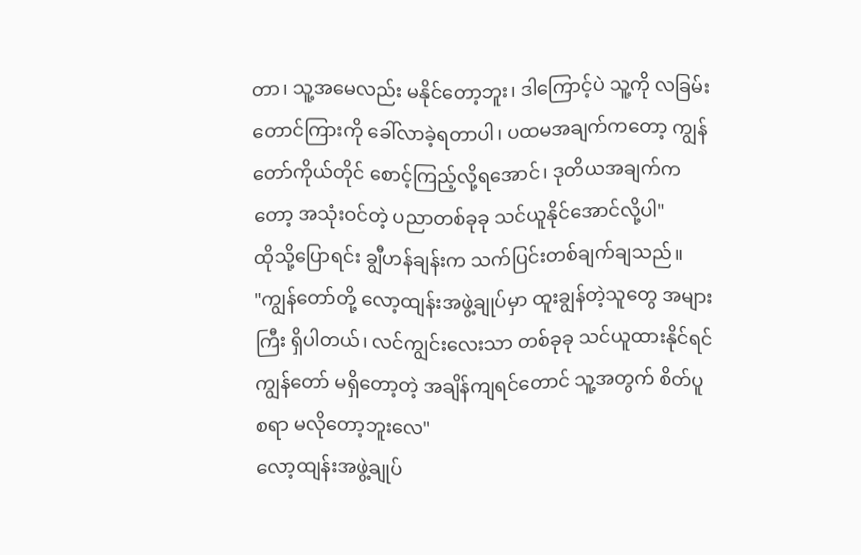တာ၊ သူ့အမေလည်း မနိုင်တော့ဘူး၊ ဒါကြောင့်ပဲ သူ့ကို လခြမ်းတောင်ကြားကို ခေါ်လာခဲ့ရတာပါ၊ ပထမအချက်ကတော့ ကျွန်တော်ကိုယ်တိုင် စောင့်ကြည့်လို့ရအောင်၊ ဒုတိယအချက်ကတော့ အသုံးဝင်တဲ့ ပညာတစ်ခုခု သင်ယူနိုင်အောင်လို့ပါ"
ထိုသို့ပြောရင်း ချွီဟန်ချန်းက သက်ပြင်းတစ်ချက်ချသည်။
"ကျွန်တော်တို့ လော့ထျန်းအဖွဲ့ချုပ်မှာ ထူးချွန်တဲ့သူတွေ အများကြီး ရှိပါတယ်၊ လင်ကျွင်းလေးသာ တစ်ခုခု သင်ယူထားနိုင်ရင် ကျွန်တော် မရှိတော့တဲ့ အချိန်ကျရင်တောင် သူ့အတွက် စိတ်ပူစရာ မလိုတော့ဘူးလေ"
လော့ထျန်းအဖွဲ့ချုပ်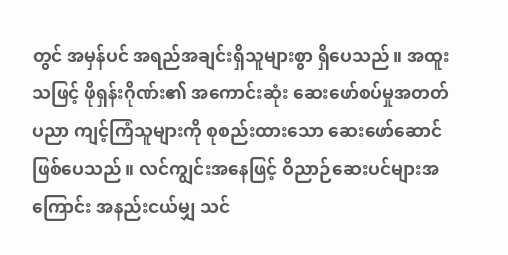တွင် အမှန်ပင် အရည်အချင်းရှိသူများစွာ ရှိပေသည်။ အထူးသဖြင့် ဖိုရှန်းဂိုဏ်း၏ အကောင်းဆုံး ဆေးဖော်စပ်မှုအတတ်ပညာ ကျင့်ကြံသူများကို စုစည်းထားသော ဆေးဖော်ဆောင် ဖြစ်ပေသည်။ လင်ကျွင်းအနေဖြင့် ဝိညာဉ်ဆေးပင်များအကြောင်း အနည်းငယ်မျှ သင်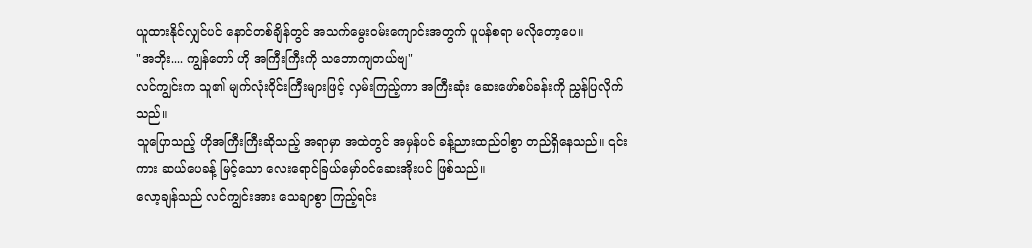ယူထားနိုင်လျှင်ပင် နောင်တစ်ချိန်တွင် အသက်မွေးဝမ်းကျောင်းအတွက် ပူပန်စရာ မလိုတော့ပေ။
"အဘိုး.... ကျွန်တော် ဟို အကြီးကြီးကို သဘောကျတယ်ဗျ"
လင်ကျွင်းက သူ၏ မျက်လုံးဝိုင်းကြီးများဖြင့် လှမ်းကြည့်ကာ အကြီးဆုံး ဆေးဖော်စပ်ခန်းကို ညွှန်ပြလိုက်သည်။
သူပြောသည့် ဟိုအကြီးကြီးဆိုသည့် အရာမှာ အထဲတွင် အမှန်ပင် ခန့်ညားထည်ဝါစွာ တည်ရှိနေသည်။ ၎င်းကား ဆယ်ပေခန့် မြင့်သော လေးရောင်ခြယ်မှော်ဝင်ဆေးအိုးပင် ဖြစ်သည်။
လော့ချန်သည် လင်ကျွင်းအား သေချာစွာ ကြည့်ရင်း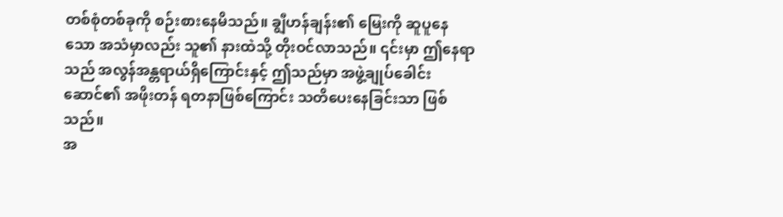တစ်စုံတစ်ခုကို စဉ်းစားနေမိသည်။ ချွီဟန်ချန်း၏ မြေးကို ဆူပူနေသော အသံမှာလည်း သူ၏ နားထဲသို့ တိုးဝင်လာသည်။ ၎င်းမှာ ဤနေရာသည် အလွန်အန္တရာယ်ရှိကြောင်းနှင့် ဤသည်မှာ အဖွဲ့ချုပ်ခေါင်းဆောင်၏ အဖိုးတန် ရတနာဖြစ်ကြောင်း သတိပေးနေခြင်းသာ ဖြစ်သည်။
အ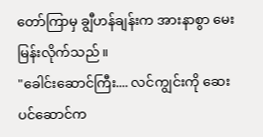တော်ကြာမှ ချွီဟန်ချန်းက အားနာစွာ မေးမြန်းလိုက်သည်။
"ခေါင်းဆောင်ကြီး.... လင်ကျွင်းကို ဆေးပင်ဆောင်က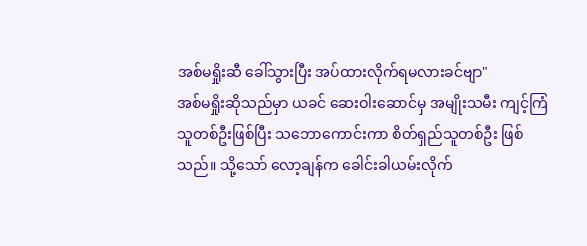အစ်မရှိုးဆီ ခေါ်သွားပြီး အပ်ထားလိုက်ရမလားခင်ဗျာ"
အစ်မရှိုးဆိုသည်မှာ ယခင် ဆေးဝါးဆောင်မှ အမျိုးသမီး ကျင့်ကြံသူတစ်ဦးဖြစ်ပြီး သဘောကောင်းကာ စိတ်ရှည်သူတစ်ဦး ဖြစ်သည်။ သို့သော် လော့ချန်က ခေါင်းခါယမ်းလိုက်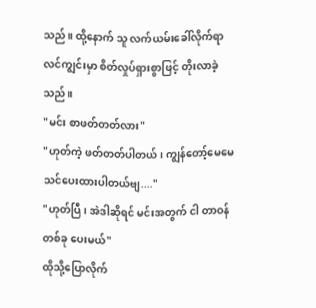သည်။ ထို့နောက် သူ လက်ယမ်းခေါ်လိုက်ရာ လင်ကျွင်းမှာ စိတ်လှုပ်ရှားစွာဖြင့် တိုးလာခဲ့သည်။
"မင်း စာဖတ်တတ်လား"
"ဟုတ်ကဲ့ ဖတ်တတ်ပါတယ်၊ ကျွန်တော့်မေမေ သင်ပေးထားပါတယ်ဗျ...."
"ဟုတ်ပြီ၊ အဲဒါဆိုရင် မင်းအတွက် ငါ တာဝန်တစ်ခု ပေးမယ်"
ထိုသို့ပြောလိုက်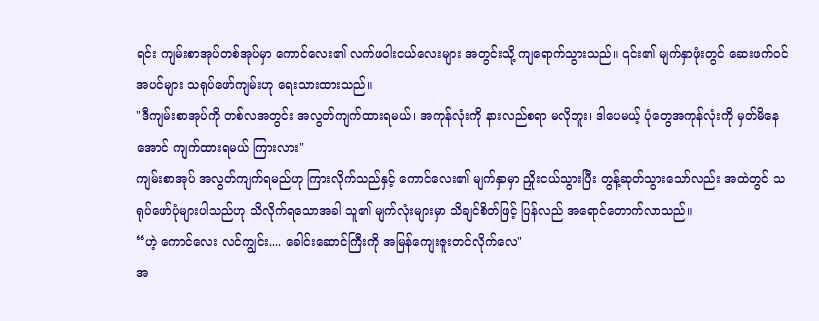ရင်း ကျမ်းစာအုပ်တစ်အုပ်မှာ ကောင်လေး၏ လက်ဖဝါးငယ်လေးများ အတွင်းသို့ ကျရောက်သွားသည်။ ၎င်း၏ မျက်နှာဖုံးတွင် ဆေးဖက်ဝင်အပင်များ သရုပ်ဖော်ကျမ်းဟု ရေးသားထားသည်။
"ဒီကျမ်းစာအုပ်ကို တစ်လအတွင်း အလွတ်ကျက်ထားရမယ်၊ အကုန်လုံးကို နားလည်စရာ မလိုဘူး၊ ဒါပေမယ့် ပုံတွေအကုန်လုံးကို မှတ်မိနေအောင် ကျက်ထားရမယ် ကြားလား"
ကျမ်းစာအုပ် အလွတ်ကျက်ရမည်ဟု ကြားလိုက်သည်နှင့် ကောင်လေး၏ မျက်နှာမှာ ညှိုးငယ်သွားပြီး တွန့်ဆုတ်သွားသော်လည်း အထဲတွင် သရုပ်ဖော်ပုံများပါသည်ဟု သိလိုက်ရသောအခါ သူ၏ မျက်လုံးများမှာ သိချင်စိတ်ဖြင့် ပြန်လည် အရောင်တောက်လာသည်။
“ဟဲ့ ကောင်လေး လင်ကျွင်း.... ခေါင်းဆောင်ကြီးကို အမြန်ကျေးဇူးတင်လိုက်လေ"
အ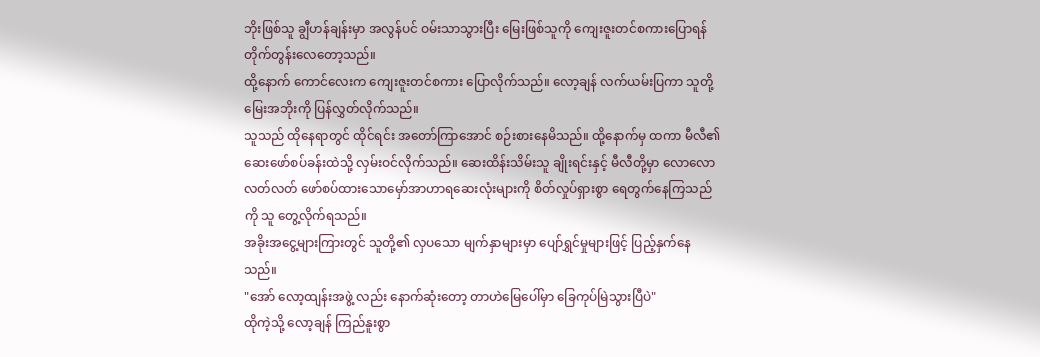ဘိုးဖြစ်သူ ချွီဟန်ချန်းမှာ အလွန်ပင် ဝမ်းသာသွားပြီး မြေးဖြစ်သူကို ကျေးဇူးတင်စကားပြောရန် တိုက်တွန်းလေတော့သည်။
ထို့နောက် ကောင်လေးက ကျေးဇူးတင်စကား ပြောလိုက်သည်။ လော့ချန် လက်ယမ်းပြကာ သူတို့ မြေးအဘိုးကို ပြန်လွှတ်လိုက်သည်။
သူသည် ထိုနေရာတွင် ထိုင်ရင်း အတော်ကြာအောင် စဉ်းစားနေမိသည်။ ထို့နောက်မှ ထကာ မီလီ၏ ဆေးဖော်စပ်ခန်းထဲသို့ လှမ်းဝင်လိုက်သည်။ ဆေးထိန်းသိမ်းသူ ချိုးရင်းနှင့် မီလီတို့မှာ လောလောလတ်လတ် ဖော်စပ်ထားသောမှော်အာဟာရဆေးလုံးများကို စိတ်လှုပ်ရှားစွာ ရေတွက်နေကြသည်ကို သူ တွေ့လိုက်ရသည်။
အခိုးအငွေ့များကြားတွင် သူတို့၏ လှပသော မျက်နှာများမှာ ပျော်ရွှင်မှုများဖြင့် ပြည့်နှက်နေသည်။
"အော် လော့ထျန်းအဖွဲ့ လည်း နောက်ဆုံးတော့ တာဟဲမြေပေါ်မှာ ခြေကုပ်မြဲသွားပြီပဲ"
ထိုကဲ့သို့ လော့ချန် ကြည်နူးစွာ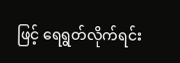ဖြင့် ရေရွတ်လိုက်ရင်း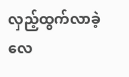လှည့်ထွက်လာခဲ့လေ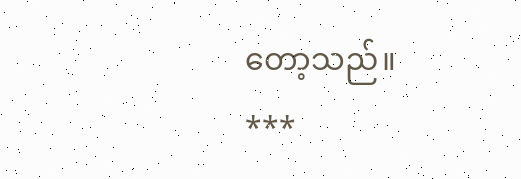တော့သည်။
***